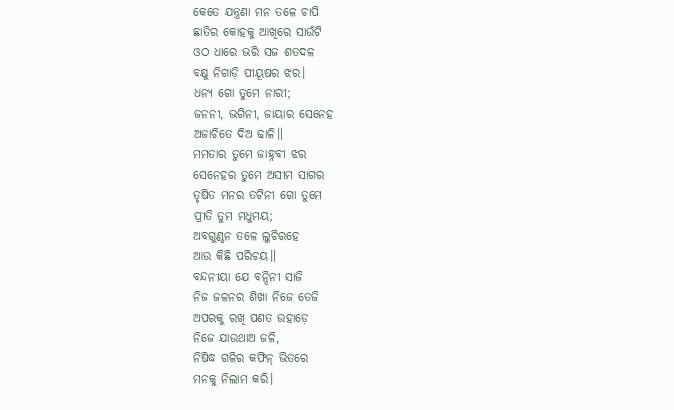କେତେ ଯନ୍ତ୍ରଣା ମନ ତଳେ ଚାପି
ଛାତିର କୋହକୁ ଆଖିରେ ସାଉଁଟି
ଓଠ ଧାରେ ଭରି ସଜ ଶତଦଳ
ବକ୍ଷୁ ନିଗାଡ଼ି ପୀୟୂଷର ଝର।
ଧନ୍ୟ ଗୋ ତୁମେ ନାରୀ;
ଜନନୀ, ଭଗିନୀ, ଜାୟାର ସେନେହ
ଅଜାଚିତେ ଦିଅ ଢାଳି॥
ମମତାର ତୁମେ ଜାହ୍ନବୀ ଝର
ସେନେହର ତୁମେ ଅସୀମ ସାଗର
ତୃଷିତ ମନର ତଟିନୀ ଗୋ ତୁମେ
ପ୍ରୀତି ତୁମ ମଧୁମୟ;
ଅବଗୁଣ୍ଠନ ତଳେ ଲୁଚିରହେ
ଆଉ କିଛି ପରିଚୟ॥
ବନ୍ଦନୀୟା ଯେ ବନ୍ଦିନୀ ସାଜି
ନିଜ ଜଳନର ଶିଖା ନିଜେ ତେଜି
ଅପରକୁ ରଖି ପଣତ ଉହାଡ଼େ
ନିଜେ ଯାଉଥାଅ ଜଳି,
ନିଷିଦ୍ଧ ଗଳିର କଫିନ୍ ଭିତରେ
ମନକୁ ନିଲାମ କରି।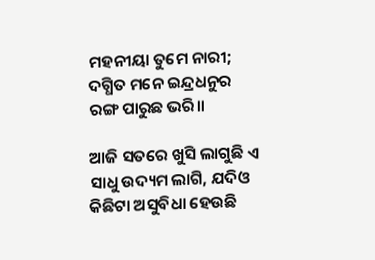ମହନୀୟା ତୁମେ ନାରୀ;
ଦଗ୍ଧିତ ମନେ ଇନ୍ଦ୍ରଧନୁର
ରଙ୍ଗ ପାରୁଛ ଭରି॥

ଆଜି ସତରେ ଖୁସି ଲାଗୁଛି ଏ ସାଧୁ ଉଦ୍ୟମ ଲାଗି, ଯଦିଓ କିଛିଟା ଅସୁବିଧା ହେଉଛି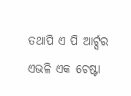ତଥାପି ଏ ପି ଆର୍ଟ୍ସର ଏଭଳି ଏକ ଚେଷ୍ଟା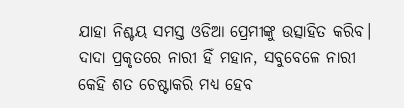ଯାହା ନିଶ୍ଚୟ ସମସ୍ତ ଓଡିଆ ପ୍ରେମୀଙ୍କୁ ଉତ୍ସାହିତ କରିବ।
ଦାଦା ପ୍ରକୃତରେ ନାରୀ ହିଁ ମହାନ, ସବୁବେଳେ ନାରୀ
କେହି ଶତ ଚେଷ୍ଟାକରି ମଧ୍ୟ ହେବ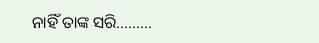ନାହିଁ ତାଙ୍କ ସରି………